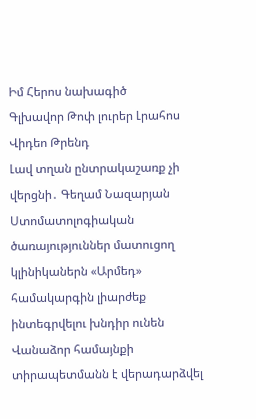Իմ Հերոս նախագիծ
Գլխավոր Թոփ լուրեր Լրահոս Վիդեո Թրենդ
Լավ տղան ընտրակաշառք չի վերցնի․ Գեղամ Նազարյան Ստոմատոլոգիական ծառայություններ մատուցող կլինիկաներն «Արմեդ» համակարգին լիարժեք ինտեգրվելու խնդիր ունեն Վանաձոր համայնքի տիրապետմանն է վերադարձվել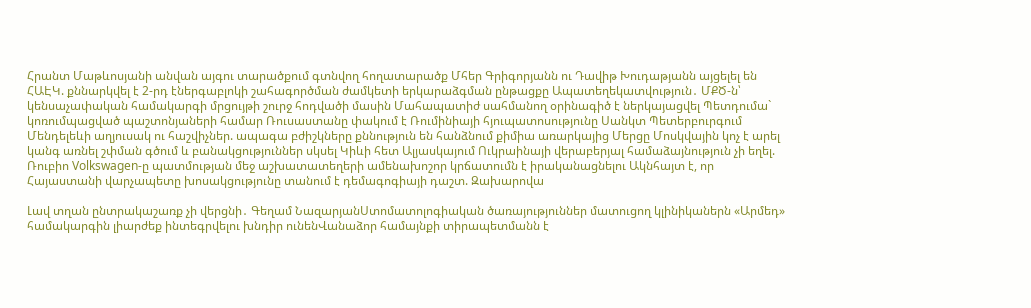Հրանտ Մաթևոսյանի անվան այգու տարածքում գտնվող հողատարածք Մհեր Գրիգորյանն ու Դավիթ Խուդաթյանն այցելել են ՀԱԷԿ. քննարկվել է 2-րդ էներգաբլոկի շահագործման ժամկետի երկարաձգման ընթացքը Ապատեղեկատվություն․ ՄՔԾ-ն՝ կենսաչափական համակարգի մրցույթի շուրջ հոդվածի մասին Մահապատիժ սահմանող օրինագիծ է ներկայացվել Պետդումա` կոռումպացված պաշտոնյաների համար Ռուսաստանը փակում է Ռումինիայի հյուպատոսությունը Սանկտ Պետերբուրգում Մենդելեևի աղյուսակ ու հաշվիչներ. ապագա բժիշկները քննություն են հանձնում քիմիա առարկայից Մերցը Մոսկվային կոչ է արել կանգ առնել շփման գծում և բանակցություններ սկսել Կիևի հետ Ալյասկայում Ուկրաինայի վերաբերյալ համաձայնություն չի եղել. Ռուբիո Volkswagen-ը պատմության մեջ աշխատատեղերի ամենախոշոր կրճատումն է իրականացնելու Ակնհայտ է, որ Հայաստանի վարչապետը խոսակցությունը տանում է դեմագոգիայի դաշտ. Զախարովա

Լավ տղան ընտրակաշառք չի վերցնի․ Գեղամ ՆազարյանՍտոմատոլոգիական ծառայություններ մատուցող կլինիկաներն «Արմեդ» համակարգին լիարժեք ինտեգրվելու խնդիր ունենՎանաձոր համայնքի տիրապետմանն է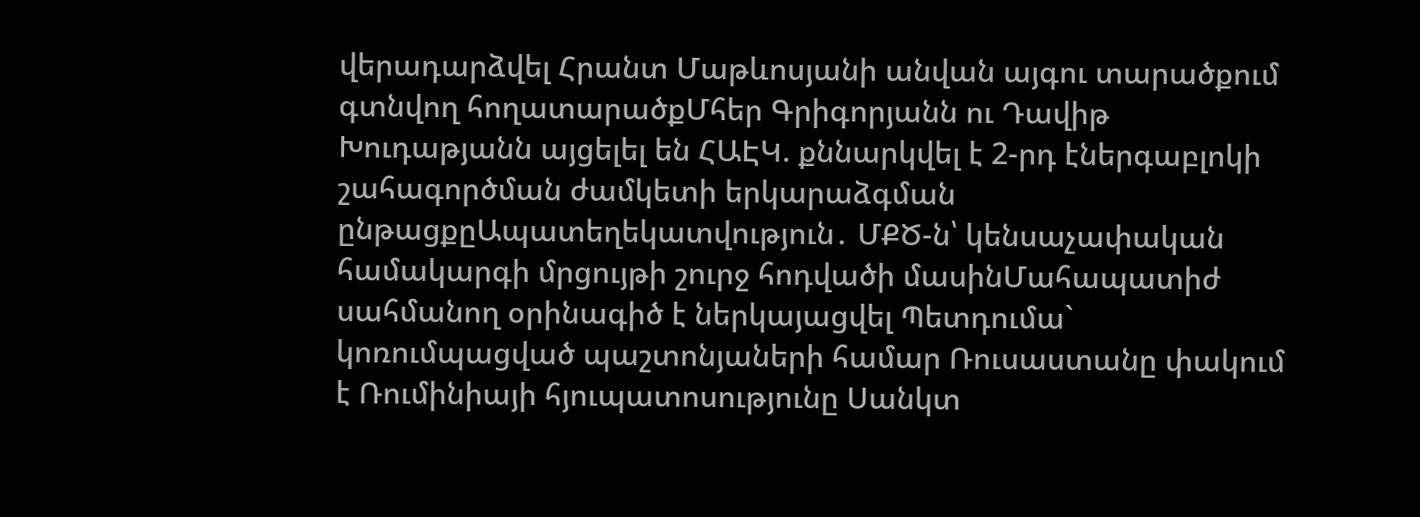վերադարձվել Հրանտ Մաթևոսյանի անվան այգու տարածքում գտնվող հողատարածքՄհեր Գրիգորյանն ու Դավիթ Խուդաթյանն այցելել են ՀԱԷԿ. քննարկվել է 2-րդ էներգաբլոկի շահագործման ժամկետի երկարաձգման ընթացքըԱպատեղեկատվություն․ ՄՔԾ-ն՝ կենսաչափական համակարգի մրցույթի շուրջ հոդվածի մասինՄահապատիժ սահմանող օրինագիծ է ներկայացվել Պետդումա` կոռումպացված պաշտոնյաների համար Ռուսաստանը փակում է Ռումինիայի հյուպատոսությունը Սանկտ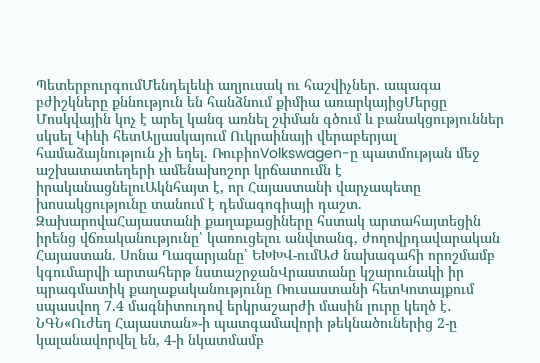ՊետերբուրգումՄենդելեևի աղյուսակ ու հաշվիչներ. ապագա բժիշկները քննություն են հանձնում քիմիա առարկայիցՄերցը Մոսկվային կոչ է արել կանգ առնել շփման գծում և բանակցություններ սկսել Կիևի հետԱլյասկայում Ուկրաինայի վերաբերյալ համաձայնություն չի եղել. ՌուբիոVolkswagen-ը պատմության մեջ աշխատատեղերի ամենախոշոր կրճատումն է իրականացնելուԱկնհայտ է, որ Հայաստանի վարչապետը խոսակցությունը տանում է դեմագոգիայի դաշտ. ԶախարովաՀայաստանի քաղաքացիները հստակ արտահայտեցին իրենց վճռականությունը՝ կառուցելու անվտանգ, ժողովրդավարական Հայաստան. Սոնա Ղազարյանը՝ ԵԽԽՎ-ումԱԺ նախագահի որոշմամբ կգումարվի արտահերթ նստաշրջանՎրաստանը կշարունակի իր պրագմատիկ քաղաքականությունը Ռուսաստանի հետԿոտայքում սպասվող 7.4 մագնիտուդով երկրաշարժի մասին լուրը կեղծ է․ ՆԳՆ«Ուժեղ Հայաստան»-ի պատգամավորի թեկնածուներից 2-ը կալանավորվել են, 4-ի նկատմամբ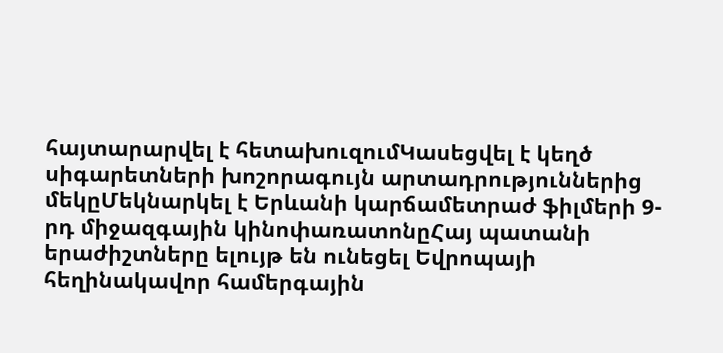հայտարարվել է հետախուզումԿասեցվել է կեղծ սիգարետների խոշորագույն արտադրություններից մեկըՄեկնարկել է Երևանի կարճամետրաժ ֆիլմերի 9-րդ միջազգային կինոփառատոնըՀայ պատանի երաժիշտները ելույթ են ունեցել Եվրոպայի հեղինակավոր համերգային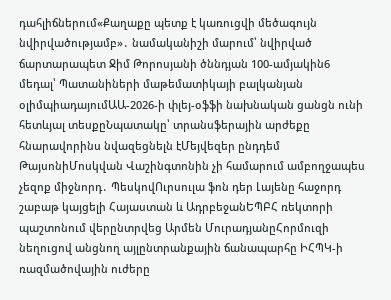դահլիճներում«Քաղաքը պետք է կառուցվի մեծագույն նվիրվածությամբ»․ նամականիշի մարում՝ նվիրված ճարտարապետ Ջիմ Թորոսյանի ծննդյան 100-ամյակին6 մեդալ՝ Պատանիների մաթեմատիկայի բալկանյան օլիմպիադայումԱԱ-2026-ի փլեյ-օֆֆի նախնական ցանցն ունի հետևյալ տեսքըՆպատակը՝ տրանսֆերային արժեքը հնարավորինս նվազեցնելն էՄեյվեզեր ընդդեմ ԹայսոնիՄոսկվան Վաշինգտոնին չի համարում ամբողջապես չեզոք միջնորդ․ ՊեսկովՈւրսուլա ֆոն դեր Լայենը հաջորդ շաբաթ կայցելի Հայաստան և ԱդրբեջանԵՊԲՀ ռեկտորի պաշտոնում վերընտրվեց Արմեն ՄուրադյանըՀորմուզի նեղուցով անցնող այլընտրանքային ճանապարհը ԻՀՊԿ-ի ռազմածովային ուժերը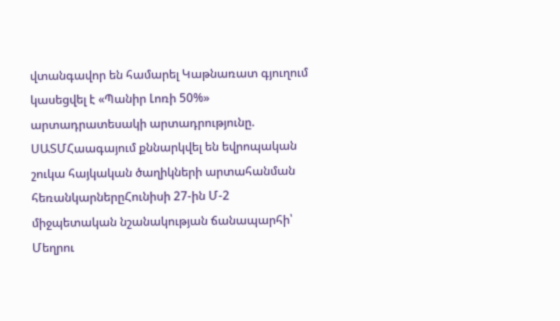վտանգավոր են համարել Կաթնառատ գյուղում կասեցվել է «Պանիր Լոռի 50%» արտադրատեսակի արտադրությունը. ՍԱՏՄՀաագայում քննարկվել են եվրոպական շուկա հայկական ծաղիկների արտահանման հեռանկարներըՀունիսի 27-ին Մ-2 միջպետական նշանակության ճանապարհի՝ Մեղրու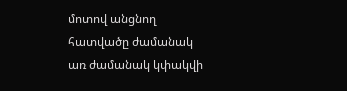մոտով անցնող հատվածը ժամանակ առ ժամանակ կփակվի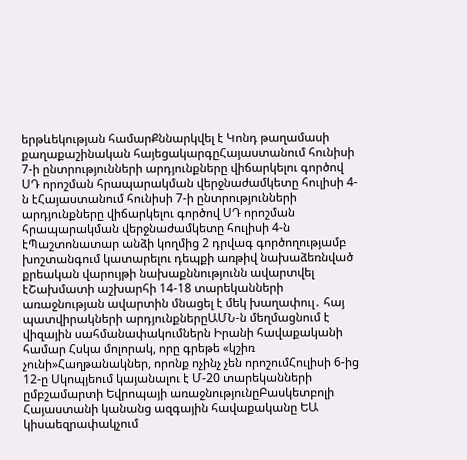երթևեկության համարՔննարկվել է Կոնդ թաղամասի քաղաքաշինական հայեցակարգըՀայաստանում հունիսի 7-ի ընտրությունների արդյունքները վիճարկելու գործով ՍԴ որոշման հրապարակման վերջնաժամկետը հուլիսի 4-ն էՀայաստանում հունիսի 7-ի ընտրությունների արդյունքները վիճարկելու գործով ՍԴ որոշման հրապարակման վերջնաժամկետը հուլիսի 4-ն էՊաշտոնատար անձի կողմից 2 դրվագ գործողությամբ խոշտանգում կատարելու դեպքի առթիվ նախաձեռնված քրեական վարույթի նախաքննությունն ավարտվել էՇախմատի աշխարհի 14-18 տարեկանների առաջնության ավարտին մնացել է մեկ խաղափուլ․ հայ պատվիրակների արդյունքներըԱՄՆ-ն մեղմացնում է վիզային սահմանափակումներն Իրանի հավաքականի համար Հսկա մոլորակ, որը գրեթե «կշիռ չունի»Հաղթանակներ, որոնք ոչինչ չեն որոշումՀուլիսի 6-ից 12-ը Սկոպյեում կայանալու է Մ-20 տարեկանների ըմբշամարտի Եվրոպայի առաջնությունըԲասկետբոլի Հայաստանի կանանց ազգային հավաքականը ԵԱ կիսաեզրափակչում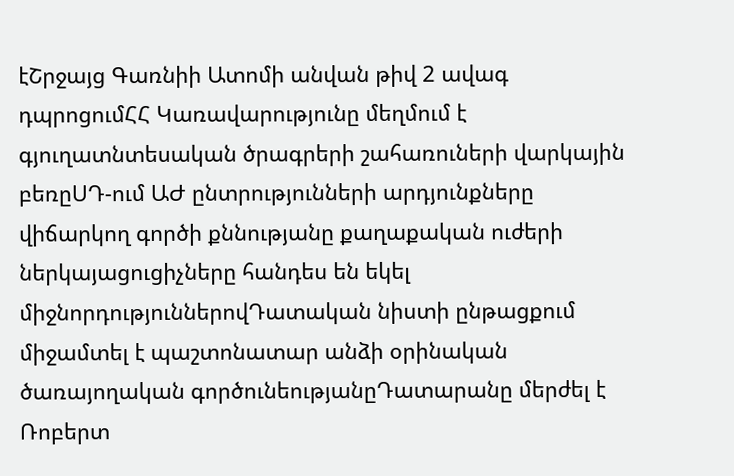էՇրջայց Գառնիի Ատոմի անվան թիվ 2 ավագ դպրոցումՀՀ Կառավարությունը մեղմում է գյուղատնտեսական ծրագրերի շահառուների վարկային բեռըՍԴ-ում ԱԺ ընտրությունների արդյունքները վիճարկող գործի քննությանը քաղաքական ուժերի ներկայացուցիչները հանդես են եկել միջնորդություններովԴատական նիստի ընթացքում միջամտել է պաշտոնատար անձի օրինական ծառայողական գործունեությանըԴատարանը մերժել է Ռոբերտ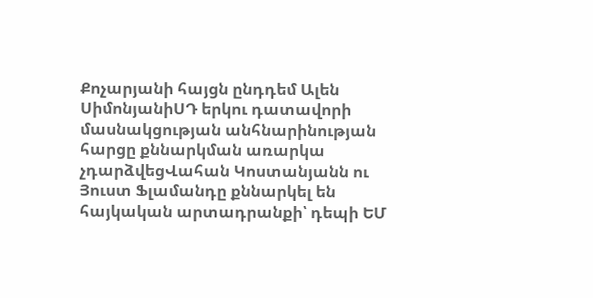Քոչարյանի հայցն ընդդեմ Ալեն ՍիմոնյանիՍԴ երկու դատավորի մասնակցության անհնարինության հարցը քննարկման առարկա չդարձվեցՎահան Կոստանյանն ու Յուստ Ֆլամանդը քննարկել են հայկական արտադրանքի՝ դեպի ԵՄ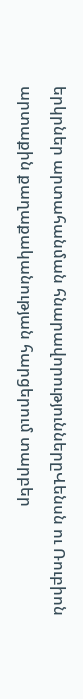երկրներ արտահանման հնարավորություններըՎենսն ու Ռուբիոն արտաքին քաղաքականության հարցերում տարբեր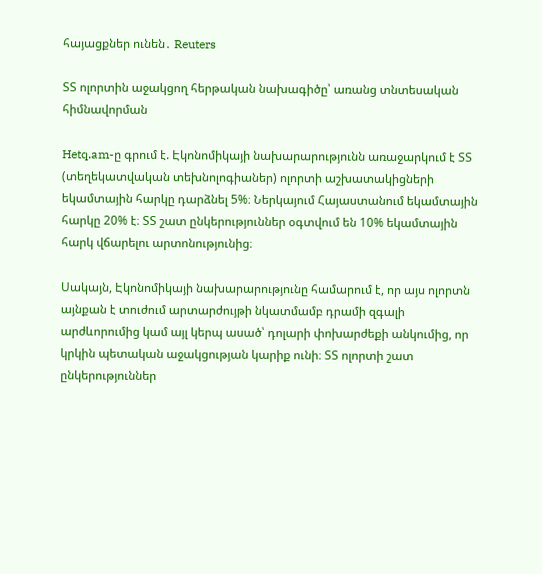հայացքներ ունեն․ Reuters

ՏՏ ոլորտին աջակցող հերթական նախագիծը՝ առանց տնտեսական հիմնավորման

Hetq.am-ը գրում է. Էկոնոմիկայի նախարարությունն առաջարկում է ՏՏ (տեղեկատվական տեխնոլոգիաներ) ոլորտի աշխատակիցների եկամտային հարկը դարձնել 5%։ Ներկայում Հայաստանում եկամտային հարկը 20% է։ ՏՏ շատ ընկերություններ օգտվում են 10% եկամտային հարկ վճարելու արտոնությունից։

Սակայն, Էկոնոմիկայի նախարարությունը համարում է, որ այս ոլորտն այնքան է տուժում արտարժույթի նկատմամբ դրամի զգալի արժևորումից կամ այլ կերպ ասած՝ դոլարի փոխարժեքի անկումից, որ կրկին պետական աջակցության կարիք ունի։ ՏՏ ոլորտի շատ ընկերություններ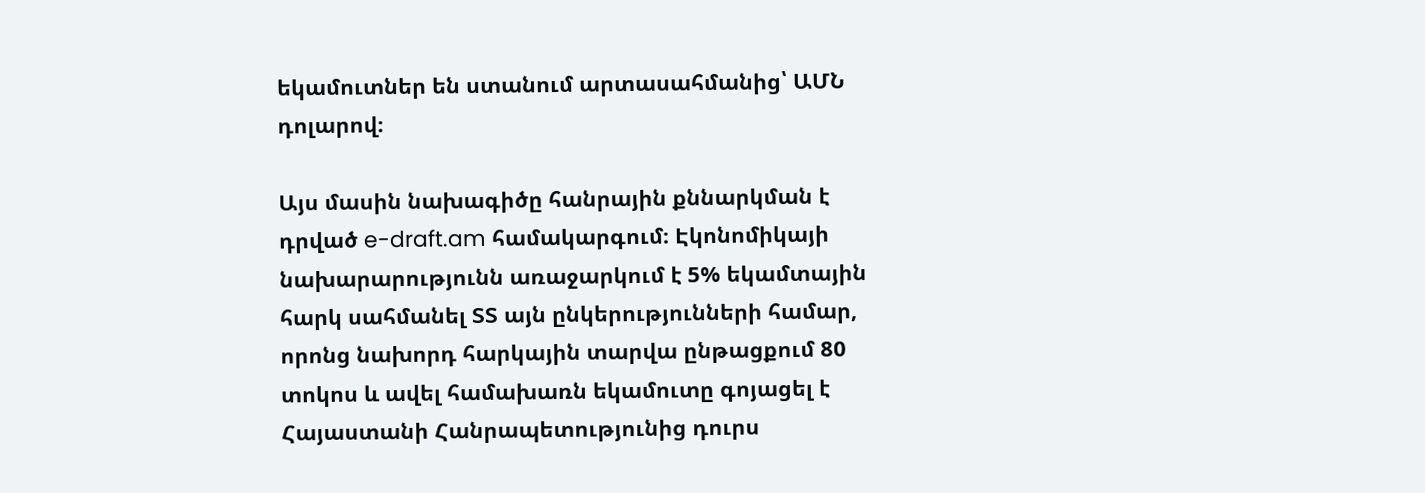եկամուտներ են ստանում արտասահմանից՝ ԱՄՆ դոլարով։

Այս մասին նախագիծը հանրային քննարկման է դրված e-draft.am համակարգում։ Էկոնոմիկայի նախարարությունն առաջարկում է 5% եկամտային հարկ սահմանել ՏՏ այն ընկերությունների համար, որոնց նախորդ հարկային տարվա ընթացքում 80 տոկոս և ավել համախառն եկամուտը գոյացել է Հայաստանի Հանրապետությունից դուրս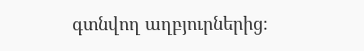գտնվող աղբյուրներից։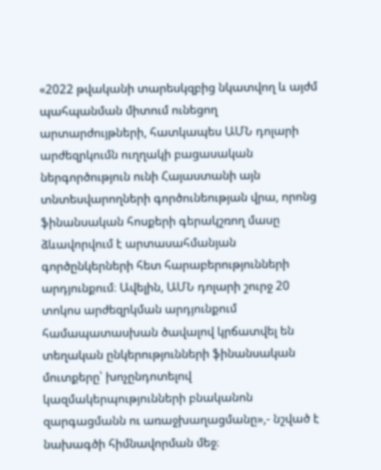«2022 թվականի տարեսկզբից նկատվող և այժմ պահպանման միտում ունեցող արտարժույթների, հատկապես ԱՄՆ դոլարի արժեզրկումն ուղղակի բացասական ներգործություն ունի Հայաստանի այն տնտեսվարողների գործունեության վրա, որոնց ֆինանսական հոսքերի գերակշռող մասը ձևավորվում է արտասահմանյան գործընկերների հետ հարաբերությունների արդյունքում։ Ավելին, ԱՄՆ դոլարի շուրջ 20 տոկոս արժեզրկման արդյունքում համապատասխան ծավալով կրճատվել են տեղական ընկերությունների ֆինանսական մուտքերը՝ խոչընդոտելով կազմակերպությունների բնականոն զարգացմանն ու առաջխաղացմանը»,- նշված է նախագծի հիմնավորման մեջ։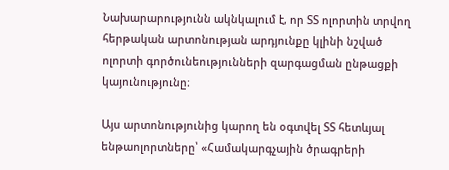Նախարարությունն ակնկալում է, որ ՏՏ ոլորտին տրվող հերթական արտոնության արդյունքը կլինի նշված ոլորտի գործունեությունների զարգացման ընթացքի կայունությունը։

Այս արտոնությունից կարող են օգտվել ՏՏ հետևյալ ենթաոլորտները՝ «Համակարգչային ծրագրերի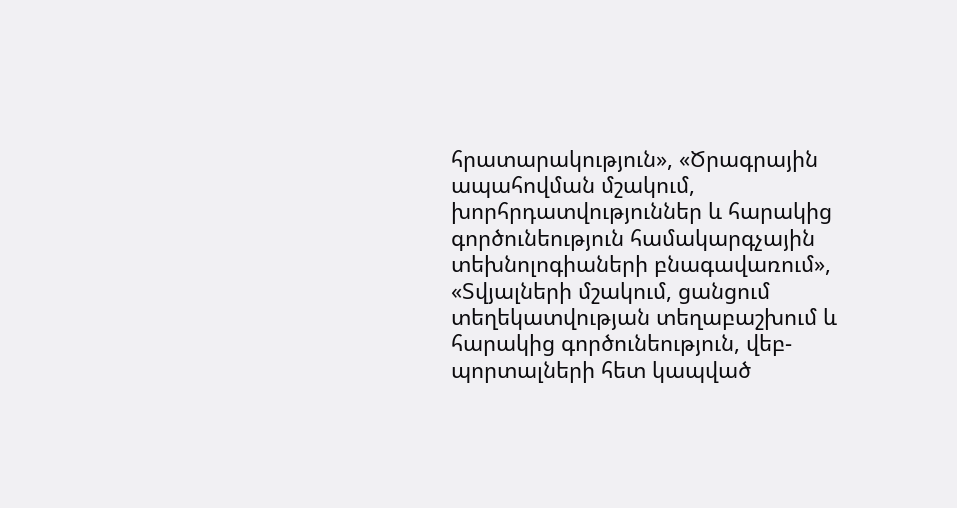հրատարակություն», «Ծրագրային ապահովման մշակում, խորհրդատվություններ և հարակից գործունեություն համակարգչային տեխնոլոգիաների բնագավառում», «Տվյալների մշակում, ցանցում տեղեկատվության տեղաբաշխում և հարակից գործունեություն, վեբ-պորտալների հետ կապված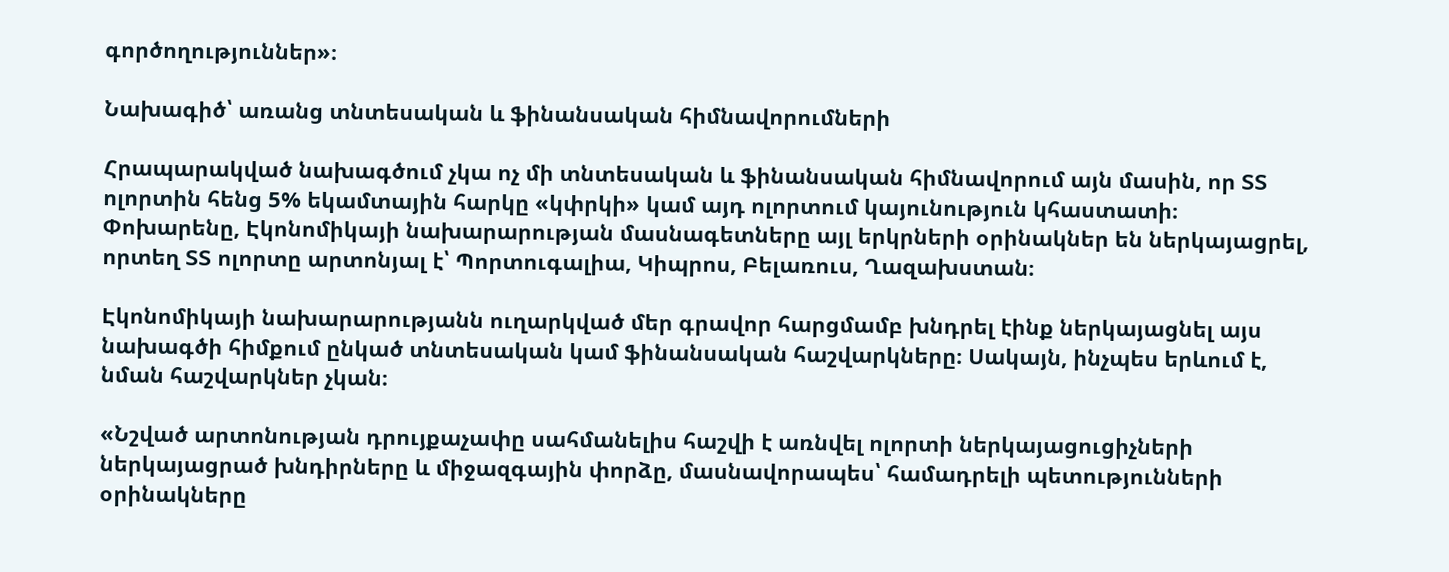գործողություններ»։

Նախագիծ՝ առանց տնտեսական և ֆինանսական հիմնավորումների

Հրապարակված նախագծում չկա ոչ մի տնտեսական և ֆինանսական հիմնավորում այն մասին, որ ՏՏ ոլորտին հենց 5% եկամտային հարկը «կփրկի» կամ այդ ոլորտում կայունություն կհաստատի։ Փոխարենը, Էկոնոմիկայի նախարարության մասնագետները այլ երկրների օրինակներ են ներկայացրել, որտեղ ՏՏ ոլորտը արտոնյալ է՝ Պորտուգալիա, Կիպրոս, Բելառուս, Ղազախստան։

Էկոնոմիկայի նախարարությանն ուղարկված մեր գրավոր հարցմամբ խնդրել էինք ներկայացնել այս նախագծի հիմքում ընկած տնտեսական կամ ֆինանսական հաշվարկները։ Սակայն, ինչպես երևում է, նման հաշվարկներ չկան։

«Նշված արտոնության դրույքաչափը սահմանելիս հաշվի է առնվել ոլորտի ներկայացուցիչների ներկայացրած խնդիրները և միջազգային փորձը, մասնավորապես՝ համադրելի պետությունների օրինակները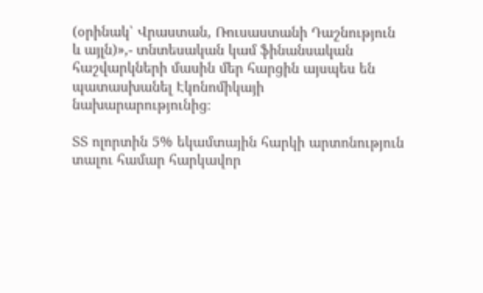(օրինակ՝ Վրաստան, Ռուսաստանի Դաշնություն և այլն)»,- տնտեսական կամ ֆինանսական հաշվարկների մասին մեր հարցին այսպես են պատասխանել Էկոնոմիկայի նախարարությունից։

ՏՏ ոլորտին 5% եկամտային հարկի արտոնություն տալու համար հարկավոր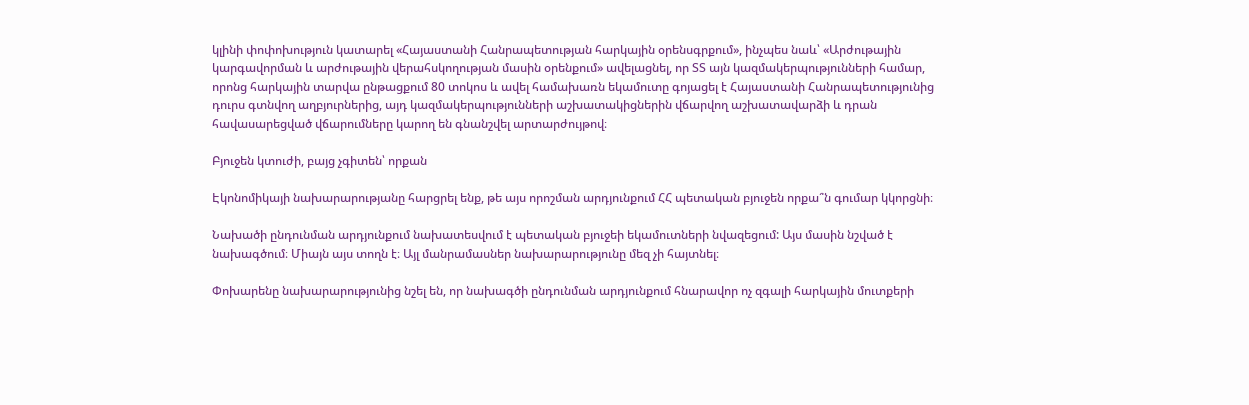կլինի փոփոխություն կատարել «Հայաստանի Հանրապետության հարկային օրենսգրքում», ինչպես նաև՝ «Արժութային կարգավորման և արժութային վերահսկողության մասին օրենքում» ավելացնել, որ ՏՏ այն կազմակերպությունների համար, որոնց հարկային տարվա ընթացքում 80 տոկոս և ավել համախառն եկամուտը գոյացել է Հայաստանի Հանրապետությունից դուրս գտնվող աղբյուրներից, այդ կազմակերպությունների աշխատակիցներին վճարվող աշխատավարձի և դրան հավասարեցված վճարումները կարող են գնանշվել արտարժույթով։

Բյուջեն կտուժի, բայց չգիտեն՝ որքան

Էկոնոմիկայի նախարարությանը հարցրել ենք, թե այս որոշման արդյունքում ՀՀ պետական բյուջեն որքա՞ն գումար կկորցնի։

Նախածի ընդունման արդյունքում նախատեսվում է պետական բյուջեի եկամուտների նվազեցում: Այս մասին նշված է նախագծում։ Միայն այս տողն է։ Այլ մանրամասներ նախարարությունը մեզ չի հայտնել։

Փոխարենը նախարարությունից նշել են, որ նախագծի ընդունման արդյունքում հնարավոր ոչ զգալի հարկային մուտքերի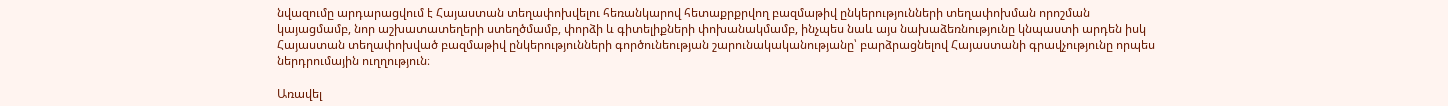նվազումը արդարացվում է Հայաստան տեղափոխվելու հեռանկարով հետաքրքրվող բազմաթիվ ընկերությունների տեղափոխման որոշման կայացմամբ, նոր աշխատատեղերի ստեղծմամբ, փորձի և գիտելիքների փոխանակմամբ, ինչպես նաև այս նախաձեռնությունը կնպաստի արդեն իսկ Հայաստան տեղափոխված բազմաթիվ ընկերությունների գործունեության շարունակականությանը՝ բարձրացնելով Հայաստանի գրավչությունը որպես ներդրումային ուղղություն։

Առավել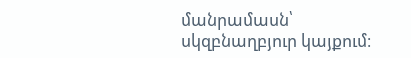մանրամասն՝ սկզբնաղբյուր կայքում։